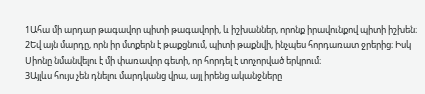1Ահա մի արդար թագավոր պիտի թագավորի, և իշխաններ, որոնք իրավունքով պիտի իշխեն։
2Եվ այն մարդը, որն իր մտքերն է թաքցնում, պիտի թաքնվի, ինչպես հորդառատ ջրերից։ Իսկ Սիոնը նմանվելու է մի փառավոր գետի, որ հորդել է տոչորված երկրում։
3Այլևս հույս չեն դնելու մարդկանց վրա, այլ իրենց ականջները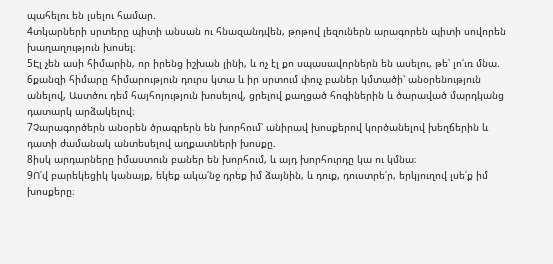պահելու են լսելու համար.
4տկարների սրտերը պիտի անսան ու հնազանդվեն, թոթով լեզուներն արագորեն պիտի սովորեն խաղաղություն խոսել։
5Էլ չեն ասի հիմարին, որ իրենց իշխան լինի, և ոչ էլ քո սպասավորներն են ասելու, թե՝ լո՛ւռ մնա.
6քանզի հիմարը հիմարություն դուրս կտա և իր սրտում փուչ բաներ կմտածի՝ անօրենություն անելով, Աստծու դեմ հայհոյություն խոսելով, ցրելով քաղցած հոգիներին և ծարաված մարդկանց դատարկ արձակելով։
7Չարագործերն անօրեն ծրագրերն են խորհում՝ անիրավ խոսքերով կործանելով խեղճերին և դատի ժամանակ անտեսելով աղքատների խոսքը.
8իսկ արդարները իմաստուն բաներ են խորհում, և այդ խորհուրդը կա ու կմնա։
9Ո՛վ բարեկեցիկ կանայք, եկեք ակա՛նջ դրեք իմ ձայնին, և դուք, դուստրե՛ր, երկյուղով լսե՛ք իմ խոսքերը։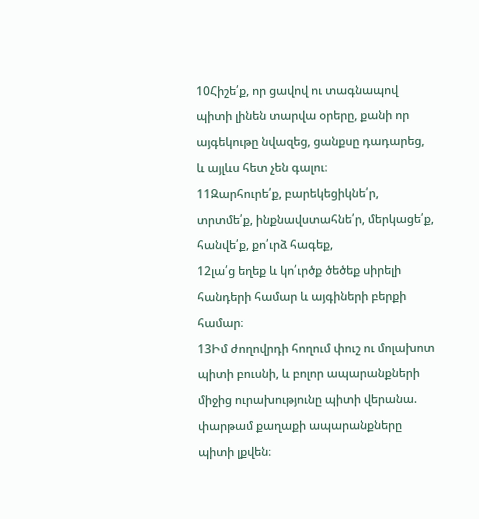10Հիշե՛ք, որ ցավով ու տագնապով պիտի լինեն տարվա օրերը, քանի որ այգեկութը նվազեց, ցանքսը դադարեց, և այլևս հետ չեն գալու։
11Զարհուրե՛ք, բարեկեցիկնե՛ր, տրտմե՛ք, ինքնավստահնե՛ր, մերկացե՛ք, հանվե՛ք, քո՛ւրձ հագեք,
12լա՛ց եղեք և կո՛ւրծք ծեծեք սիրելի հանդերի համար և այգիների բերքի համար։
13Իմ ժողովրդի հողում փուշ ու մոլախոտ պիտի բուսնի, և բոլոր ապարանքների միջից ուրախությունը պիտի վերանա. փարթամ քաղաքի ապարանքները պիտի լքվեն։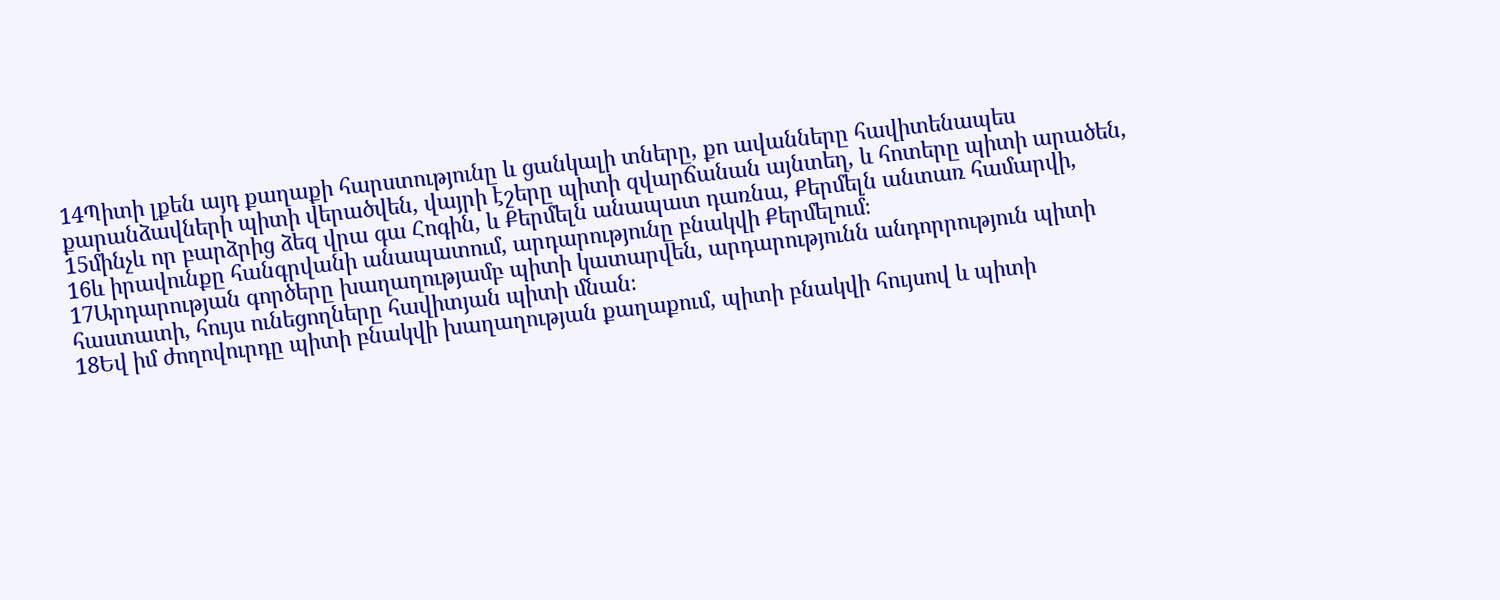14Պիտի լքեն այդ քաղաքի հարստությունը և ցանկալի տները, քո ավանները հավիտենապես քարանձավների պիտի վերածվեն, վայրի էշերը պիտի զվարճանան այնտեղ, և հոտերը պիտի արածեն,
15մինչև որ բարձրից ձեզ վրա գա Հոգին, և Քերմելն անապատ դառնա, Քերմելն անտառ համարվի,
16և իրավունքը հանգրվանի անապատում, արդարությունը բնակվի Քերմելում։
17Արդարության գործերը խաղաղությամբ պիտի կատարվեն, արդարությունն անդորրություն պիտի հաստատի, հույս ունեցողները հավիտյան պիտի մնան։
18Եվ իմ ժողովուրդը պիտի բնակվի խաղաղության քաղաքում, պիտի բնակվի հույսով և պիտի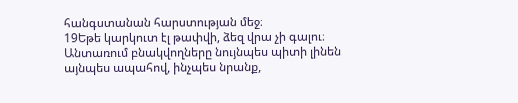հանգստանան հարստության մեջ։
19Եթե կարկուտ էլ թափվի, ձեզ վրա չի գալու։ Անտառում բնակվողները նույնպես պիտի լինեն այնպես ապահով, ինչպես նրանք,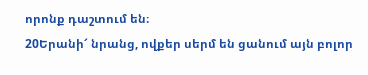որոնք դաշտում են։
20Երանի՜ նրանց, ովքեր սերմ են ցանում այն բոլոր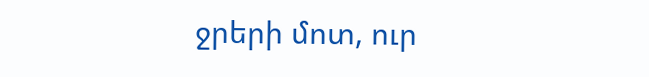ջրերի մոտ, ուր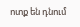ոտք են դնում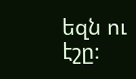եզն ու էշը։